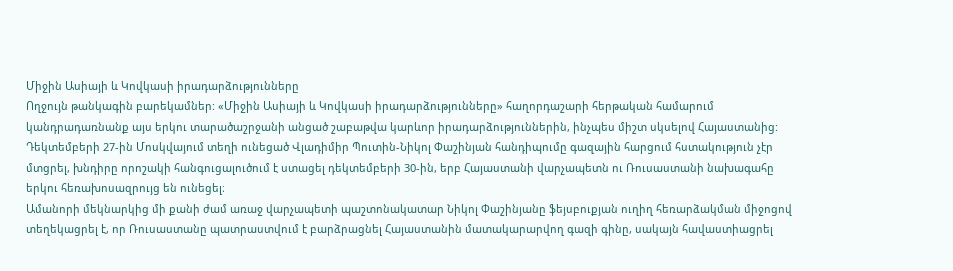Միջին Ասիայի և Կովկասի իրադարձությունները
Ողջույն թանկագին բարեկամներ: «Միջին Ասիայի և Կովկասի իրադարձությունները» հաղորդաշարի հերթական համարում կանդրադառնանք այս երկու տարածաշրջանի անցած շաբաթվա կարևոր իրադարձություններին, ինչպես միշտ սկսելով Հայաստանից:
Դեկտեմբերի 27-ին Մոսկվայում տեղի ունեցած Վլադիմիր Պուտին-Նիկոլ Փաշինյան հանդիպումը գազային հարցում հստակություն չէր մտցրել, խնդիրը որոշակի հանգուցալուծում է ստացել դեկտեմբերի 30-ին, երբ Հայաստանի վարչապետն ու Ռուսաստանի նախագահը երկու հեռախոսազրույց են ունեցել։
Ամանորի մեկնարկից մի քանի ժամ առաջ վարչապետի պաշտոնակատար Նիկոլ Փաշինյանը ֆեյսբուքյան ուղիղ հեռարձակման միջոցով տեղեկացրել է, որ Ռուսաստանը պատրաստվում է բարձրացնել Հայաստանին մատակարարվող գազի գինը, սակայն հավաստիացրել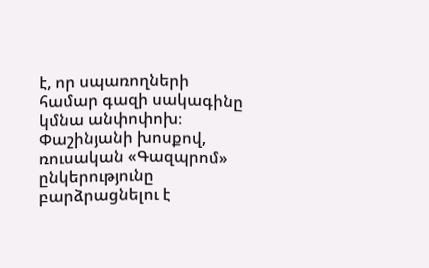է, որ սպառողների համար գազի սակագինը կմնա անփոփոխ։
Փաշինյանի խոսքով, ռուսական «Գազպրոմ» ընկերությունը բարձրացնելու է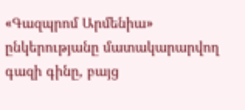«Գազպրոմ Արմենիա» ընկերությանը մատակարարվող գազի գինը, բայց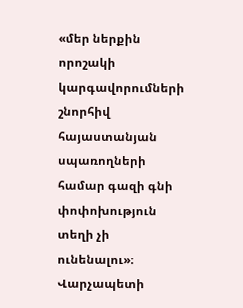«մեր ներքին որոշակի կարգավորումների շնորհիվ հայաստանյան սպառողների համար գազի գնի փոփոխություն տեղի չի ունենալու»։ Վարչապետի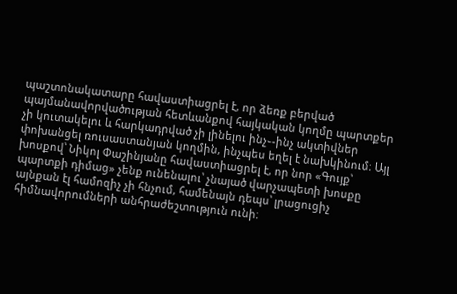պաշտոնակատարը հավաստիացրել է, որ ձեռք բերված պայմանավորվածության հետևանքով հայկական կողմը պարտքեր չի կուտակելու և հարկադրված չի լինելու ինչ֊-ինչ ակտիվներ փոխանցել ռուսաստանյան կողմին, ինչպես եղել է նախկինում։ Այլ խոսքով՝ Նիկոլ Փաշինյանը հավաստիացրել է, որ նոր «Գույք՝ պարտքի դիմաց» չենք ունենալու՝ չնայած վարչապետի խոսքը այնքան էլ համոզիչ չի հնչում, համենայն դեպս՝ լրացուցիչ հիմնավորումների անհրաժեշտություն ունի։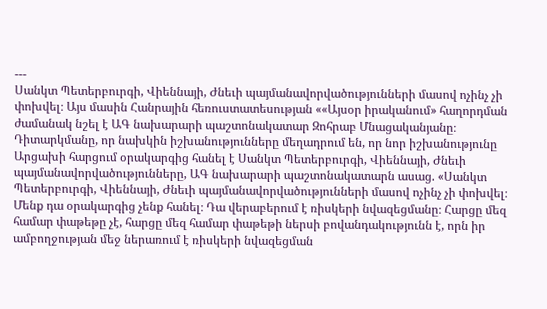---
Սանկտ Պետերբուրգի, Վիեննայի, Ժնեւի պայմանավորվածությունների մասով ոչինչ չի փոխվել։ Այս մասին Հանրային հեռուստատեսության ««Այսօր իրականում» հաղորդման ժամանակ նշել է ԱԳ նախարարի պաշտոնակատար Զոհրաբ Մնացականյանը։
Դիտարկմանը, որ նախկին իշխանությունները մեղադրում են, որ նոր իշխանությունը Արցախի հարցում օրակարգից հանել է Սանկտ Պետերբուրգի, Վիեննայի, Ժնեւի պայմանավորվածությունները, ԱԳ նախարարի պաշտոնակատարն ասաց. «Սանկտ Պետերբուրգի, Վիեննայի, Ժնեւի պայմանավորվածությունների մասով ոչինչ չի փոխվել։ Մենք դա օրակարգից չենք հանել։ Դա վերաբերում է ռիսկերի նվազեցմանը։ Հարցը մեզ համար փաթեթը չէ, հարցը մեզ համար փաթեթի ներսի բովանդակությունն է, որն իր ամբողջության մեջ ներառում է ռիսկերի նվազեցման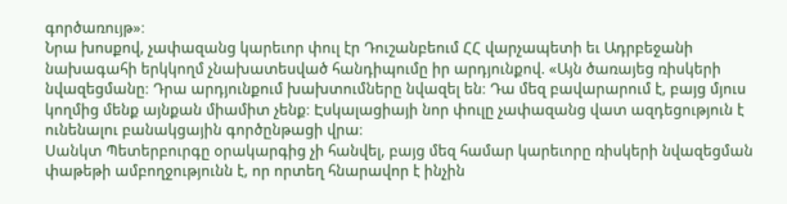գործառույթ»։
Նրա խոսքով, չափազանց կարեւոր փուլ էր Դուշանբեում ՀՀ վարչապետի եւ Ադրբեջանի նախագահի երկկողմ չնախատեսված հանդիպումը իր արդյունքով. «Այն ծառայեց ռիսկերի նվազեցմանը։ Դրա արդյունքում խախտումները նվազել են։ Դա մեզ բավարարում է, բայց մյուս կողմից մենք այնքան միամիտ չենք։ Էսկալացիայի նոր փուլը չափազանց վատ ազդեցություն է ունենալու բանակցային գործընթացի վրա։
Սանկտ Պետերբուրգը օրակարգից չի հանվել, բայց մեզ համար կարեւորը ռիսկերի նվազեցման փաթեթի ամբողջությունն է, որ որտեղ հնարավոր է ինչին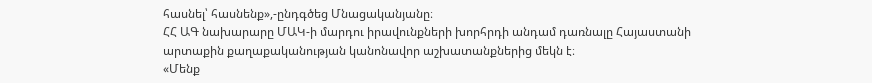հասնել՝ հասնենք»,-ընդգծեց Մնացականյանը։
ՀՀ ԱԳ նախարարը ՄԱԿ-ի մարդու իրավունքների խորհրդի անդամ դառնալը Հայաստանի արտաքին քաղաքականության կանոնավոր աշխատանքներից մեկն է։
«Մենք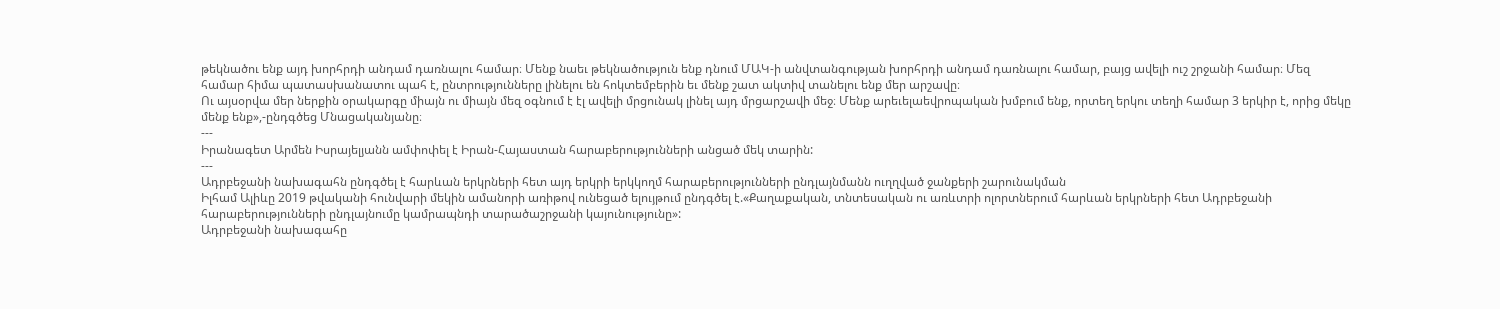թեկնածու ենք այդ խորհրդի անդամ դառնալու համար։ Մենք նաեւ թեկնածություն ենք դնում ՄԱԿ-ի անվտանգության խորհրդի անդամ դառնալու համար, բայց ավելի ուշ շրջանի համար։ Մեզ համար հիմա պատասխանատու պահ է, ընտրությունները լինելու են հոկտեմբերին եւ մենք շատ ակտիվ տանելու ենք մեր արշավը։
Ու այսօրվա մեր ներքին օրակարգը միայն ու միայն մեզ օգնում է էլ ավելի մրցունակ լինել այդ մրցարշավի մեջ։ Մենք արեւելաեվրոպական խմբում ենք, որտեղ երկու տեղի համար 3 երկիր է, որից մեկը մենք ենք»,-ընդգծեց Մնացականյանը։
---
Իրանագետ Արմեն Իսրայելյանն ամփոփել է Իրան-Հայաստան հարաբերությունների անցած մեկ տարին:
---
Ադրբեջանի նախագահն ընդգծել է հարևան երկրների հետ այդ երկրի երկկողմ հարաբերությունների ընդլայնմանն ուղղված ջանքերի շարունակման
Իլհամ Ալիևը 2019 թվականի հունվարի մեկին ամանորի առիթով ունեցած ելույթում ընդգծել է.«Քաղաքական, տնտեսական ու առևտրի ոլորտներում հարևան երկրների հետ Ադրբեջանի հարաբերությունների ընդլայնումը կամրապնդի տարածաշրջանի կայունությունը»:
Ադրբեջանի նախագահը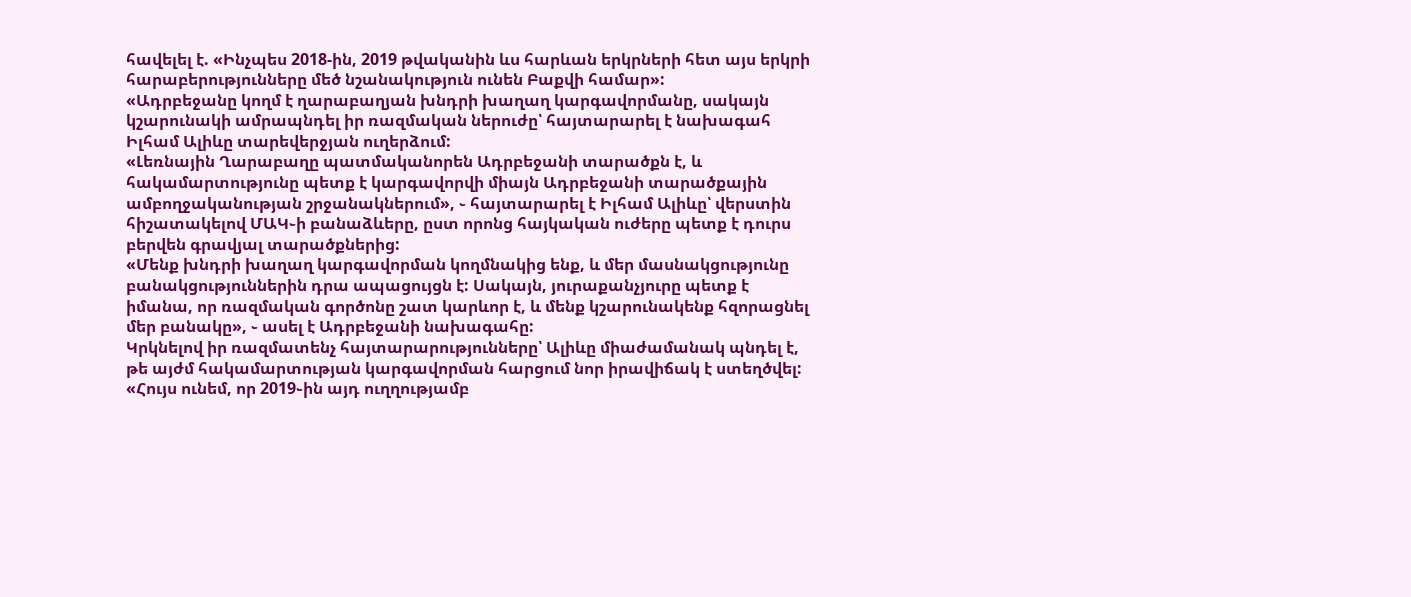հավելել է. «Ինչպես 2018-ին, 2019 թվականին ևս հարևան երկրների հետ այս երկրի հարաբերությունները մեծ նշանակություն ունեն Բաքվի համար»:
«Ադրբեջանը կողմ է ղարաբաղյան խնդրի խաղաղ կարգավորմանը, սակայն կշարունակի ամրապնդել իր ռազմական ներուժը՝ հայտարարել է նախագահ Իլհամ Ալիևը տարեվերջյան ուղերձում:
«Լեռնային Ղարաբաղը պատմականորեն Ադրբեջանի տարածքն է, և հակամարտությունը պետք է կարգավորվի միայն Ադրբեջանի տարածքային ամբողջականության շրջանակներում», ֊ հայտարարել է Իլհամ Ալիևը՝ վերստին հիշատակելով ՄԱԿ֊ի բանաձևերը, ըստ որոնց հայկական ուժերը պետք է դուրս բերվեն գրավյալ տարածքներից:
«Մենք խնդրի խաղաղ կարգավորման կողմնակից ենք, և մեր մասնակցությունը բանակցություններին դրա ապացույցն է: Սակայն, յուրաքանչյուրը պետք է իմանա, որ ռազմական գործոնը շատ կարևոր է, և մենք կշարունակենք հզորացնել մեր բանակը», ֊ ասել է Ադրբեջանի նախագահը:
Կրկնելով իր ռազմատենչ հայտարարությունները՝ Ալիևը միաժամանակ պնդել է, թե այժմ հակամարտության կարգավորման հարցում նոր իրավիճակ է ստեղծվել:
«Հույս ունեմ, որ 2019֊ին այդ ուղղությամբ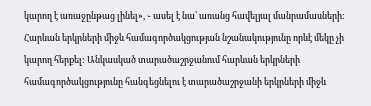կարող է առաջընթաց լինել», ֊ ասել է նա՝ առանց հավելյալ մանրամասների:
Հարևան երկրների միջև համագործակցության նշանակությունը որևէ մեկը չի կարող հերքել: Անկասկած տարածաշրջանում հարևան երկրների համագործակցությունը հանգեցնելու է տարածաշրջանի երկրների միջև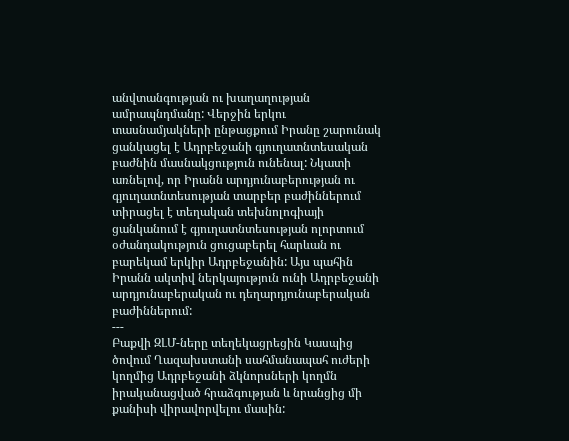անվտանգության ու խաղաղության ամրապնդմանը: Վերջին երկու տասնամյակների ընթացքում Իրանը շարունակ ցանկացել է Ադրբեջանի գյուղատնտեսական բաժնին մասնակցություն ունենալ: Նկատի առնելով, որ Իրանն արդյունաբերության ու գյուղատնտեսության տարբեր բաժիններում տիրացել է տեղական տեխնոլոգիայի ցանկանում է գյուղատնտեսության ոլորտում օժանդակություն ցուցաբերել հարևան ու բարեկամ երկիր Ադրբեջանին: Այս պահին Իրանն ակտիվ ներկայություն ունի Ադրբեջանի արդյունաբերական ու դեղարդյունաբերական բաժիններում:
---
Բաքվի ԶԼՄ-ները տեղեկացրեցին Կասպից ծովում Ղազախստանի սահմանապահ ուժերի կողմից Ադրբեջանի ձկնորսների կողմն իրականացված հրաձգության և նրանցից մի քանիսի վիրավորվելու մասին: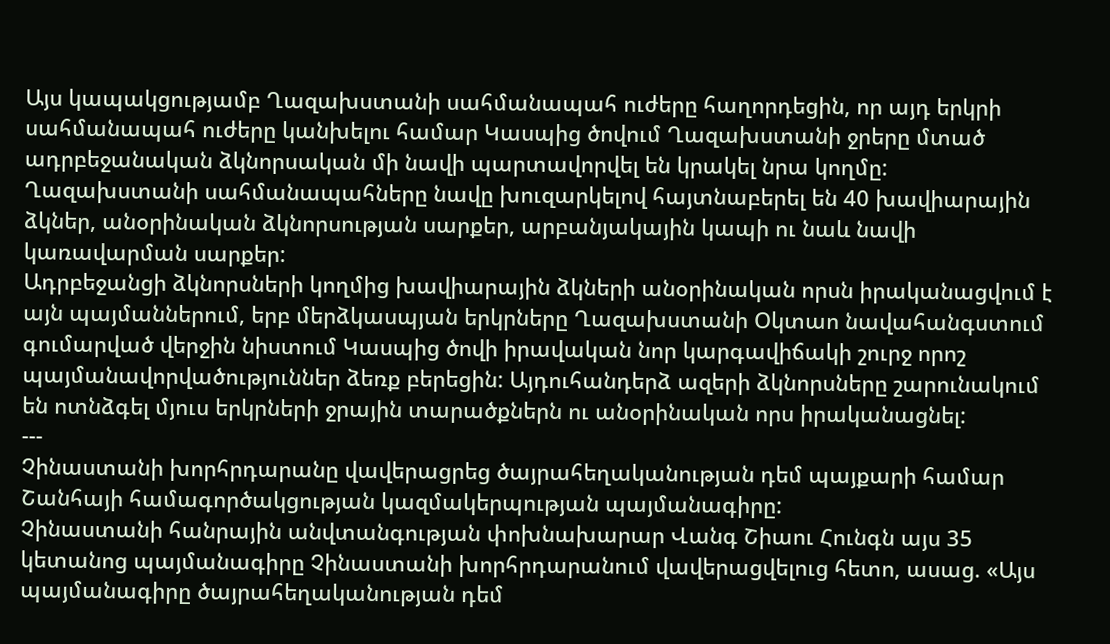Այս կապակցությամբ Ղազախստանի սահմանապահ ուժերը հաղորդեցին, որ այդ երկրի սահմանապահ ուժերը կանխելու համար Կասպից ծովում Ղազախստանի ջրերը մտած ադրբեջանական ձկնորսական մի նավի պարտավորվել են կրակել նրա կողմը:
Ղազախստանի սահմանապահները նավը խուզարկելով հայտնաբերել են 40 խավիարային ձկներ, անօրինական ձկնորսության սարքեր, արբանյակային կապի ու նաև նավի կառավարման սարքեր:
Ադրբեջանցի ձկնորսների կողմից խավիարային ձկների անօրինական որսն իրականացվում է այն պայմաններում, երբ մերձկասպյան երկրները Ղազախստանի Օկտաո նավահանգստում գումարված վերջին նիստում Կասպից ծովի իրավական նոր կարգավիճակի շուրջ որոշ պայմանավորվածություններ ձեռք բերեցին: Այդուհանդերձ ազերի ձկնորսները շարունակում են ոտնձգել մյուս երկրների ջրային տարածքներն ու անօրինական որս իրականացնել:
---
Չինաստանի խորհրդարանը վավերացրեց ծայրահեղականության դեմ պայքարի համար Շանհայի համագործակցության կազմակերպության պայմանագիրը:
Չինաստանի հանրային անվտանգության փոխնախարար Վանգ Շիաու Հունգն այս 35 կետանոց պայմանագիրը Չինաստանի խորհրդարանում վավերացվելուց հետո, ասաց. «Այս պայմանագիրը ծայրահեղականության դեմ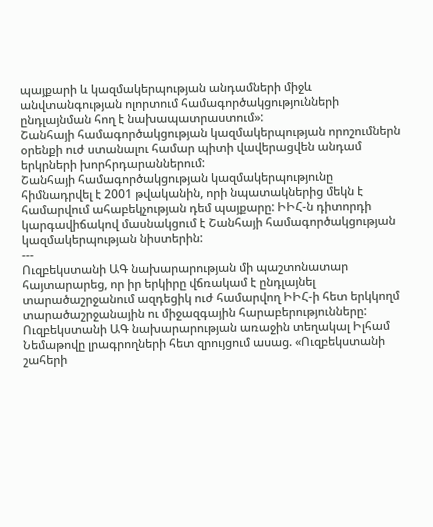պայքարի և կազմակերպության անդամների միջև անվտանգության ոլորտում համագործակցությունների ընդլայնման հող է նախապատրաստում»:
Շանհայի համագործակցության կազմակերպության որոշումներն օրենքի ուժ ստանալու համար պիտի վավերացվեն անդամ երկրների խորհրդարաններում:
Շանհայի համագործակցության կազմակերպությունը հիմնադրվել է 2001 թվականին, որի նպատակներից մեկն է համարվում ահաբեկչության դեմ պայքարը: ԻԻՀ-ն դիտորդի կարգավիճակով մասնակցում է Շանհայի համագործակցության կազմակերպության նիստերին:
---
Ուզբեկստանի ԱԳ նախարարության մի պաշտոնատար հայտարարեց, որ իր երկիրը վճռակամ է ընդլայնել տարածաշրջանում ազդեցիկ ուժ համարվող ԻԻՀ-ի հետ երկկողմ տարածաշրջանային ու միջազգային հարաբերությունները:
Ուզբեկստանի ԱԳ նախարարության առաջին տեղակալ Իլհամ Նեմաթովը լրագրողների հետ զրույցում ասաց. «Ուզբեկստանի շահերի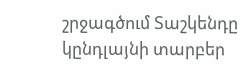շրջագծում Տաշկենդը կընդլայնի տարբեր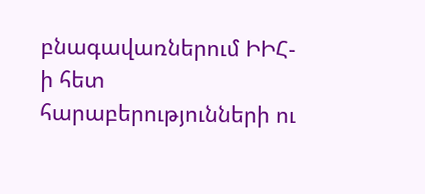բնագավառներում ԻԻՀ-ի հետ հարաբերությունների ու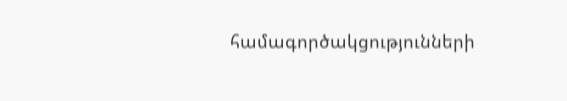համագործակցությունների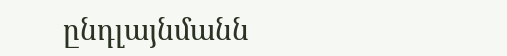ընդլայնմանն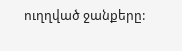ուղղված ջանքերը: